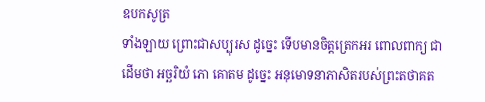ឧបកសូត្រ
ទាំងឡាយ ព្រោះជាសប្បុរស ដូច្នេះ ទើបមានចិត្តត្រេកអរ ពោលពាក្យ ជាដើមថា អច្ឆរិយំ ភោ គោតម ដូច្នេះ អនុមោទនាភាសិតរបស់ព្រះតថាគត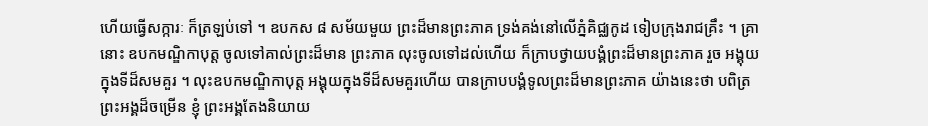ហើយធ្វើសក្ការៈ ក៏ត្រឡប់ទៅ ។ ឧបកស ៨ សម័យមួយ ព្រះដ៏មានព្រះភាគ ទ្រង់គង់នៅលើភ្នំគិជ្ឈកូដ ទៀបក្រុងរាជគ្រឹះ ។ គ្រានោះ ឧបកមណ្ឌិកាបុត្ត ចូលទៅគាល់ព្រះដ៏មាន ព្រះភាគ លុះចូលទៅដល់ហើយ ក៏ក្រាបថ្វាយបង្គំព្រះដ៏មានព្រះភាគ រួច អង្គុយក្នុងទីដ៏សមគួរ ។ លុះឧបកមណ្ឌិកាបុត្ត អង្គុយក្នុងទីដ៏សមគួរហើយ បានក្រាបបង្គំទូលព្រះដ៏មានព្រះភាគ យ៉ាងនេះថា បពិត្រព្រះអង្គដ៏ចម្រើន ខ្ញុំ ព្រះអង្គតែងនិយាយ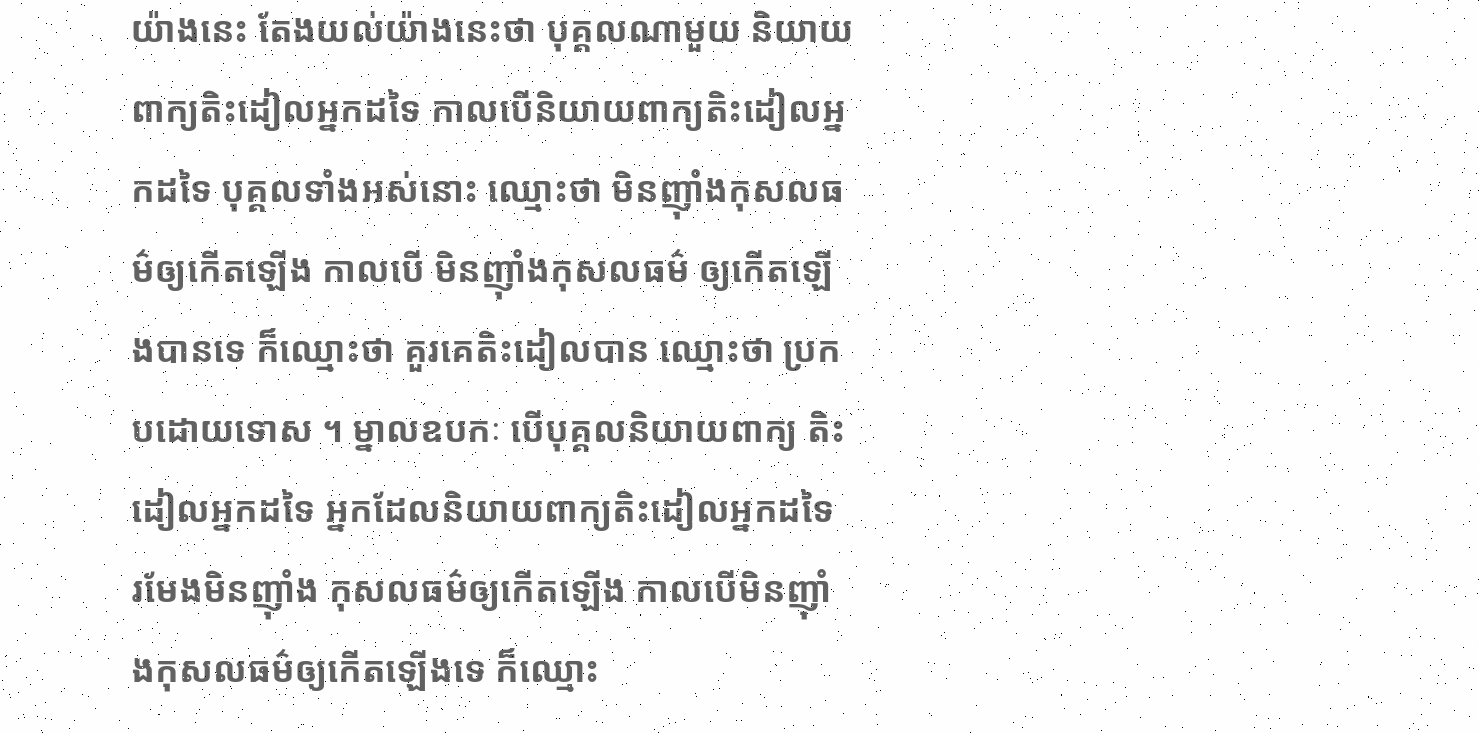យ៉ាងនេះ តែងយល់យ៉ាងនេះថា បុគ្គលណាមួយ និយាយពាក្យតិះដៀលអ្នកដទៃ កាលបើនិយាយពាក្យតិះដៀលអ្នកដទៃ បុគ្គលទាំងអស់នោះ ឈ្មោះថា មិនញ៉ាំងកុសលធម៌ឲ្យកើតឡើង កាលបើ មិនញ៉ាំងកុសលធម៌ ឲ្យកើតឡើងបានទេ ក៏ឈ្មោះថា គួរគេតិះដៀលបាន ឈ្មោះថា ប្រកបដោយទោស ។ ម្នាលឧបកៈ បើបុគ្គលនិយាយពាក្យ តិះដៀលអ្នកដទៃ អ្នកដែលនិយាយពាក្យតិះដៀលអ្នកដទៃ រមែងមិនញ៉ាំង កុសលធម៌ឲ្យកើតឡើង កាលបើមិនញ៉ាំងកុសលធម៌ឲ្យកើតឡើងទេ ក៏ឈ្មោះ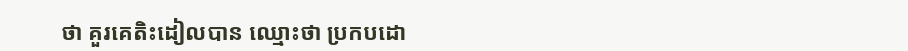ថា គួរគេតិះដៀលបាន ឈ្មោះថា ប្រកបដោ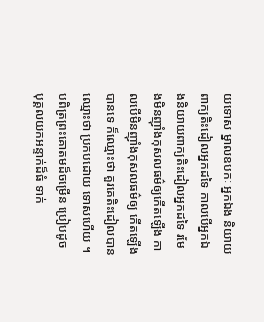យទោស ម្នាលឧបកៈ អ្នកឯង និយាយពាក្យតិះដៀលអ្នកដទៃ កាលបើអ្នកឯងនិយាយពាក្យតិះដៀលអ្នកដទៃ រមែងមិនញ៉ាំងកុសលធម៌ឲ្យកើតឡើង កាលបើមិនញ៉ាំងកុសលធម៌ឲ្យ កើតឡើងបានទេ ក៏ឈ្មោះថា គួរគេតិះដៀលបាន ឈ្មោះថា ប្រកបដោយ ទោសហើយ ។ បពិត្រព្រះគោតមដ៏ចម្រើន ប្រៀបដូចបុគ្គលយកអន្ទាក់ដ៏ធំ ទាក់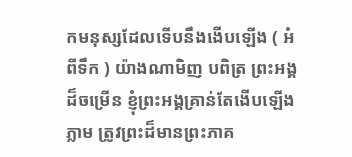កមនុស្សដែលទើបនឹងងើបឡើង ( អំពីទឹក ) យ៉ាងណាមិញ បពិត្រ ព្រះអង្គដ៏ចម្រើន ខ្ញុំព្រះអង្គគ្រាន់តែងើបឡើងភ្លាម ត្រូវព្រះដ៏មានព្រះភាគ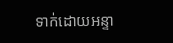ទាក់ដោយអន្ទា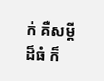ក់ គឺសម្តីដ៏ធំ ក៏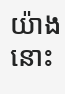យ៉ាងនោះ